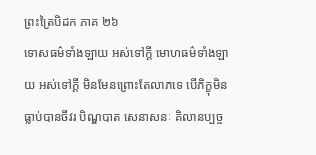ព្រះត្រៃបិដក ភាគ ២៦
ទោសធម៌ទាំងឡាយ អស់ទៅក្តី មោហធម៌ទាំងឡាយ អស់ទៅក្តី មិនមែនព្រោះតែលាភទេ បើភិក្ខុមិនធ្លាប់បានចីវរ បិណ្ឌបាត សេនាសនៈ គិលានប្បច្ច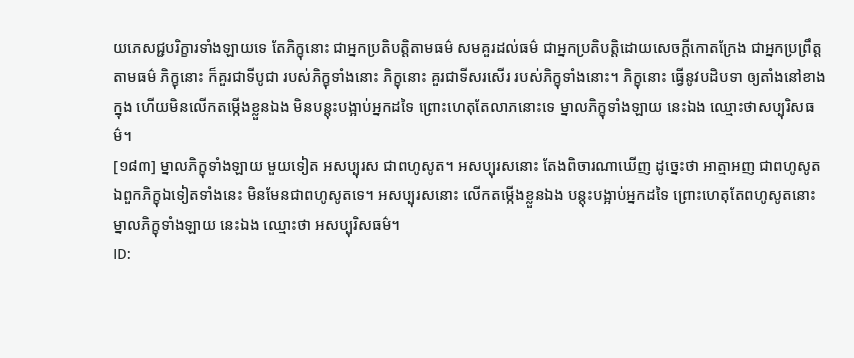យភេសជ្ជបរិក្ខារទាំងឡាយទេ តែភិក្ខុនោះ ជាអ្នកប្រតិបត្តិតាមធម៌ សមគួរដល់ធម៌ ជាអ្នកប្រតិបត្តិដោយសេចក្តីកោតក្រែង ជាអ្នកប្រព្រឹត្តតាមធម៌ ភិក្ខុនោះ ក៏គួរជាទីបូជា របស់ភិក្ខុទាំងនោះ ភិក្ខុនោះ គួរជាទីសរសើរ របស់ភិក្ខុទាំងនោះ។ ភិក្ខុនោះ ធ្វើនូវបដិបទា ឲ្យតាំងនៅខាងក្នុង ហើយមិនលើកតម្កើងខ្លួនឯង មិនបន្តុះបង្អាប់អ្នកដទៃ ព្រោះហេតុតែលាភនោះទេ ម្នាលភិក្ខុទាំងឡាយ នេះឯង ឈ្មោះថាសប្បុរិសធម៌។
[១៨៣] ម្នាលភិក្ខុទាំងឡាយ មួយទៀត អសប្បុរស ជាពហូសូត។ អសប្បុរសនោះ តែងពិចារណាឃើញ ដូច្នេះថា អាត្មាអញ ជាពហូសូត ឯពួកភិក្ខុឯទៀតទាំងនេះ មិនមែនជាពហូសូតទេ។ អសប្បុរសនោះ លើកតម្កើងខ្លួនឯង បន្តុះបង្អាប់អ្នកដទៃ ព្រោះហេតុតែពហូសូតនោះ ម្នាលភិក្ខុទាំងឡាយ នេះឯង ឈ្មោះថា អសប្បុរិសធម៌។
ID: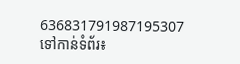636831791987195307
ទៅកាន់ទំព័រ៖